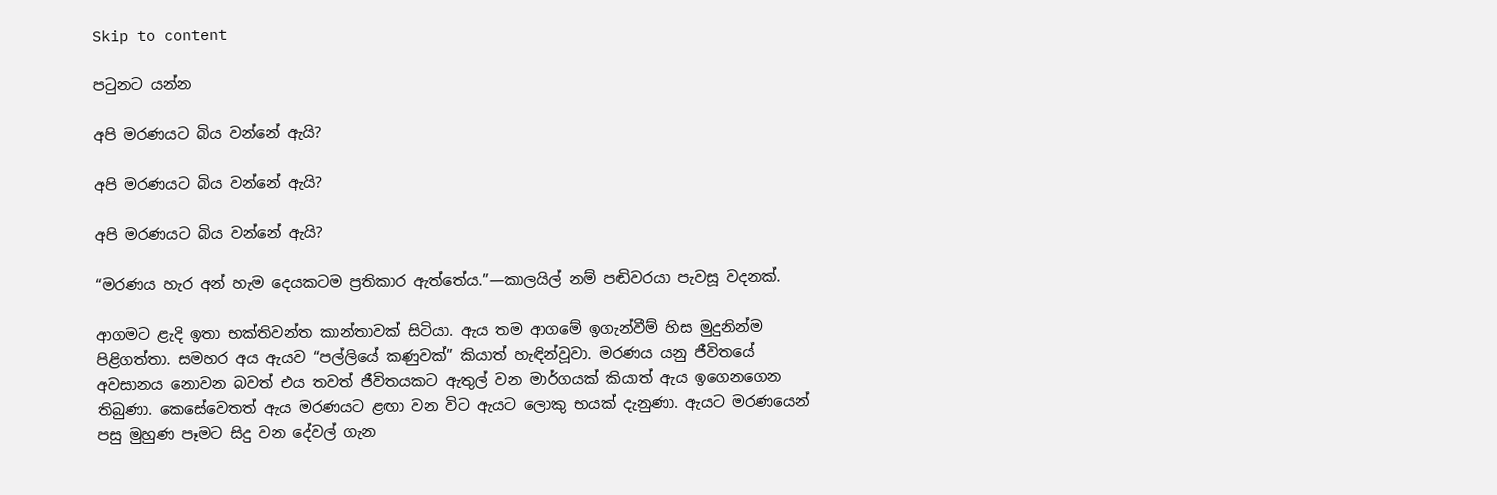Skip to content

පටුනට යන්න

අපි මරණයට බිය වන්නේ ඇයි?

අපි මරණයට බිය වන්නේ ඇයි?

අපි මරණයට බිය වන්නේ ඇයි?

“මරණය හැර අන් හැම දෙයකටම ප්‍රතිකාර ඇත්තේය.”—කාලයිල් නම් පඬිවරයා පැවසූ වදනක්.

ආගමට ළැදි ඉතා භක්තිවන්ත කාන්තාවක් සිටියා. ඇය තම ආගමේ ඉගැන්වීම් හිස මුදුනින්ම පිළිගත්තා. සමහර අය ඇයව “පල්ලියේ කණුවක්” කියාත් හැඳින්වූවා. මරණය යනු ජීවිතයේ අවසානය නොවන බවත් එය තවත් ජීවිතයකට ඇතුල් වන මාර්ගයක් කියාත් ඇය ඉගෙනගෙන තිබුණා. කෙසේවෙතත් ඇය මරණයට ළඟා වන විට ඇයට ලොකු භයක් දැනුණා. ඇයට මරණයෙන් පසු මුහුණ පෑමට සිදු වන දේවල් ගැන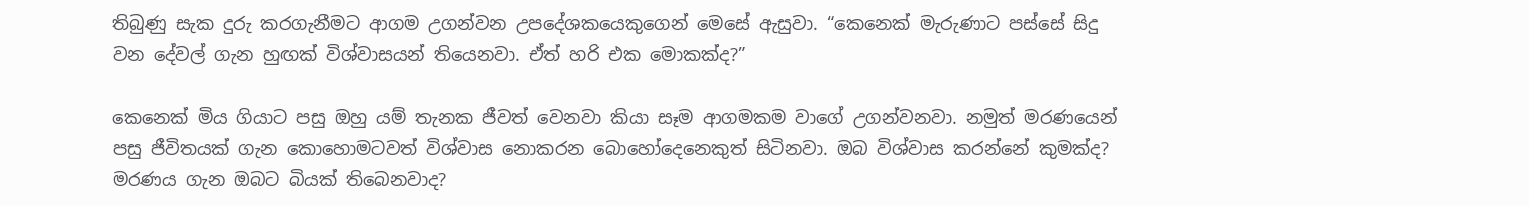තිබුණු සැක දුරු කරගැනීමට ආගම උගන්වන උපදේශකයෙකුගෙන් මෙසේ ඇසුවා. “කෙනෙක් මැරුණාට පස්සේ සිදු වන දේවල් ගැන හුඟක් විශ්වාසයන් තියෙනවා. ඒත් හරි එක මොකක්ද?”

කෙනෙක් මිය ගියාට පසු ඔහු යම් තැනක ජීවත් වෙනවා කියා සෑම ආගමකම වාගේ උගන්වනවා. නමුත් මරණයෙන් පසු ජීවිතයක් ගැන කොහොමටවත් විශ්වාස නොකරන බොහෝදෙනෙකුත් සිටිනවා. ඔබ විශ්වාස කරන්නේ කුමක්ද? මරණය ගැන ඔබට බියක් තිබෙනවාද?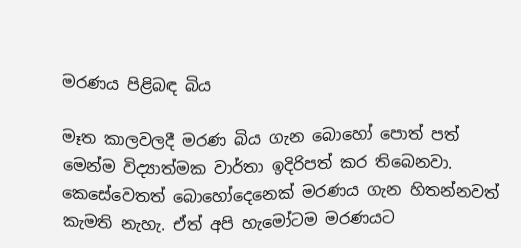මරණය පිළිබඳ බිය

මෑත කාලවලදී මරණ බිය ගැන බොහෝ පොත් පත් මෙන්ම විද්‍යාත්මක වාර්තා ඉදිරිපත් කර තිබෙනවා. කෙසේවෙතත් බොහෝදෙනෙක් මරණය ගැන හිතන්නවත් කැමති නැහැ. ඒත් අපි හැමෝටම මරණයට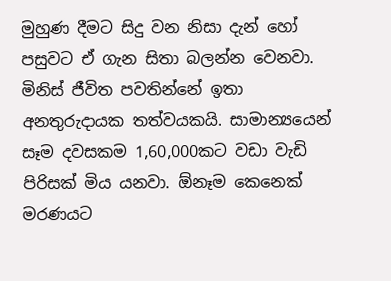මුහුණ දීමට සිදු වන නිසා දැන් හෝ පසුවට ඒ ගැන සිතා බලන්න වෙනවා. මිනිස් ජීවිත පවතින්නේ ඉතා අනතුරුදායක තත්වයකයි. සාමාන්‍යයෙන් සෑම දවසකම 1,60,000කට වඩා වැඩි පිරිසක් මිය යනවා. ඕනෑම කෙනෙක් මරණයට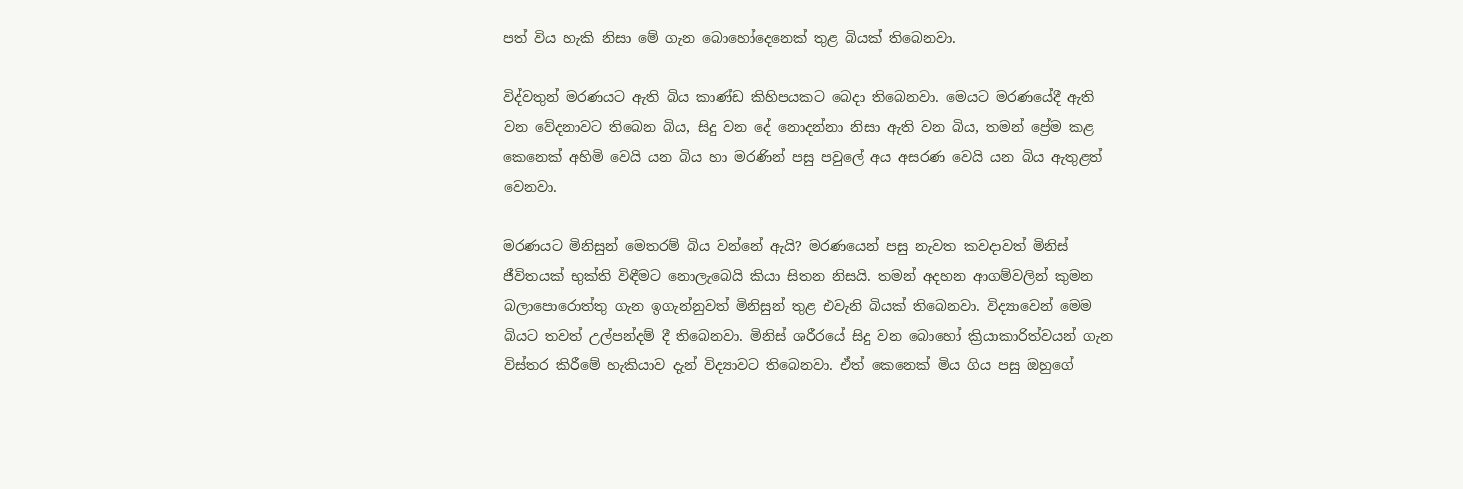පත් විය හැකි නිසා මේ ගැන බොහෝදෙනෙක් තුළ බියක් තිබෙනවා.

විද්වතුන් මරණයට ඇති බිය කාණ්ඩ කිහිපයකට බෙදා තිබෙනවා. මෙයට මරණයේදී ඇති වන වේදනාවට තිබෙන බිය, සිදු වන දේ නොදන්නා නිසා ඇති වන බිය, තමන් ප්‍රේම කළ කෙනෙක් අහිමි වෙයි යන බිය හා මරණින් පසු පවුලේ අය අසරණ වෙයි යන බිය ඇතුළත් වෙනවා.

මරණයට මිනිසුන් මෙතරම් බිය වන්නේ ඇයි? මරණයෙන් පසු නැවත කවදාවත් මිනිස් ජීවිතයක් භුක්ති විඳීමට නොලැබෙයි කියා සිතන නිසයි. තමන් අදහන ආගම්වලින් කුමන බලාපොරොත්තු ගැන ඉගැන්නුවත් මිනිසුන් තුළ එවැනි බියක් තිබෙනවා. විද්‍යාවෙන් මෙම බියට තවත් උල්පන්දම් දී තිබෙනවා. මිනිස් ශරීරයේ සිදු වන බොහෝ ක්‍රියාකාරිත්වයන් ගැන විස්තර කිරීමේ හැකියාව දැන් විද්‍යාවට තිබෙනවා. ඒත් කෙනෙක් මිය ගිය පසු ඔහුගේ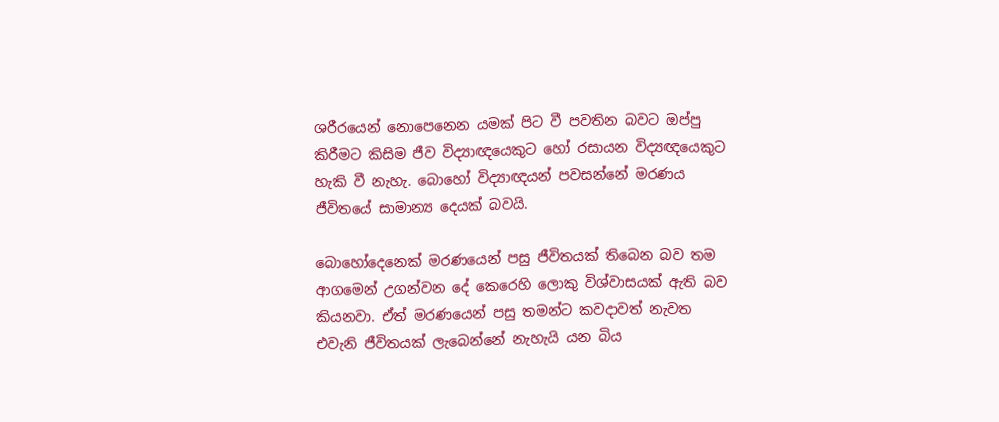ශරීරයෙන් නොපෙනෙන යමක් පිට වී පවතින බවට ඔප්පු කිරීමට කිසිම ජීව විද්‍යාඥයෙකුට හෝ රසායන විද්‍යඥයෙකුට හැකි වී නැහැ. බොහෝ විද්‍යාඥයන් පවසන්නේ මරණය ජීවිතයේ සාමාන්‍ය දෙයක් බවයි.

බොහෝදෙනෙක් මරණයෙන් පසු ජීවිතයක් තිබෙන බව තම ආගමෙන් උගන්වන දේ කෙරෙහි ලොකු විශ්වාසයක් ඇති බව කියනවා. ඒත් මරණයෙන් පසු තමන්ට කවදාවත් නැවත එවැනි ජීවිතයක් ලැබෙන්නේ නැහැයි යන බිය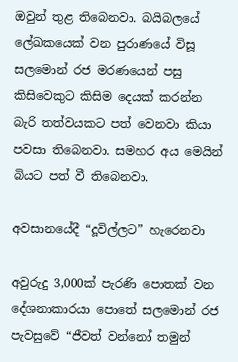ඔවුන් තුළ තිබෙනවා. බයිබලයේ ලේඛකයෙක් වන පුරාණයේ විසූ සලමොන් රජ මරණයෙන් පසු කිසිවෙකුට කිසිම දෙයක් කරන්න බැරි තත්වයකට පත් වෙනවා කියා පවසා තිබෙනවා. සමහර අය මෙයින් බියට පත් වී තිබෙනවා.

අවසානයේදී “දූවිල්ලට” හැරෙනවා

අවුරුදු 3,000ක් පැරණි පොතක් වන දේශනාකාරයා පොතේ සලමොන් රජ පැවසුවේ “ජීවත් වන්නෝ තමුන්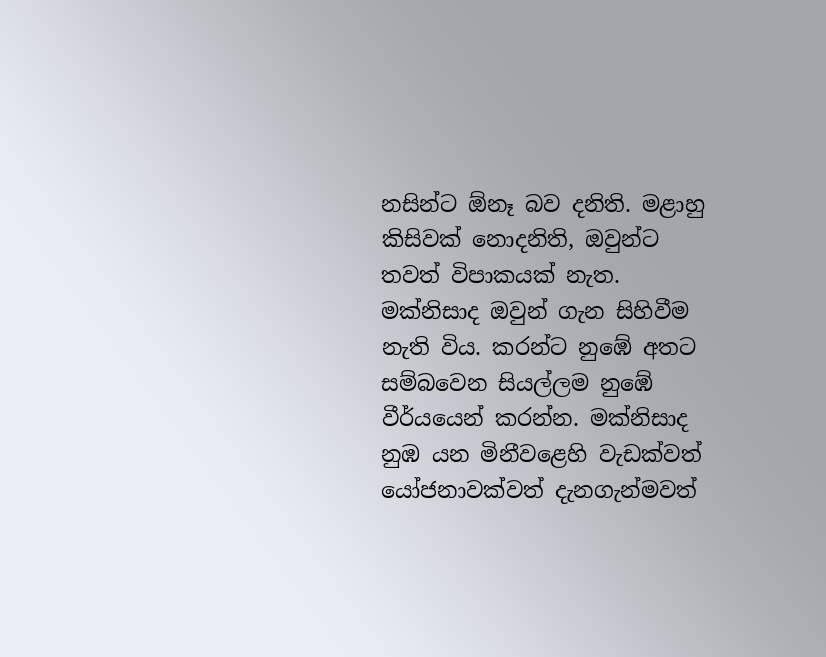නසින්ට ඕනෑ බව දනිති. මළාහු කිසිවක් නොදනිති, ඔවුන්ට තවත් විපාකයක් නැත. මක්නිසාද ඔවුන් ගැන සිහිවීම නැති විය. කරන්ට නුඹේ අතට සම්බවෙන සියල්ලම නුඹේ වීර්යයෙන් කරන්න. මක්නිසාද නුඹ යන මිනීවළෙහි වැඩක්වත් යෝජනාවක්වත් දැනගැන්මවත්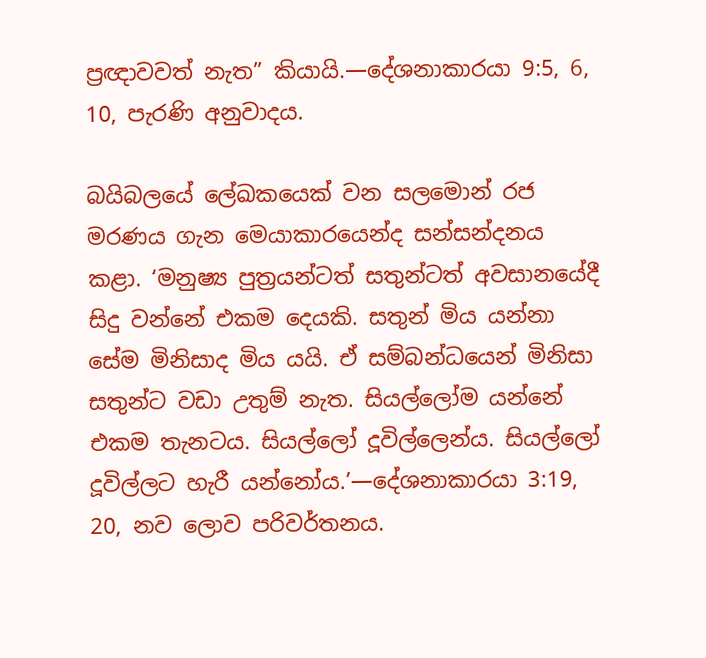ප්‍රඥාවවත් නැත” කියායි.—දේශනාකාරයා 9:5, 6, 10, පැරණි අනුවාදය.

බයිබලයේ ලේඛකයෙක් වන සලමොන් රජ මරණය ගැන මෙයාකාරයෙන්ද සන්සන්දනය කළා. ‘මනුෂ්‍ය පුත්‍රයන්ටත් සතුන්ටත් අවසානයේදී සිදු වන්නේ එකම දෙයකි. සතුන් මිය යන්නා සේම මිනිසාද මිය යයි. ඒ සම්බන්ධයෙන් මිනිසා සතුන්ට වඩා උතුම් නැත. සියල්ලෝම යන්නේ එකම තැනටය. සියල්ලෝ දූවිල්ලෙන්ය. සියල්ලෝ දූවිල්ලට හැරී යන්නෝය.’—දේශනාකාරයා 3:19, 20, නව ලොව පරිවර්තනය.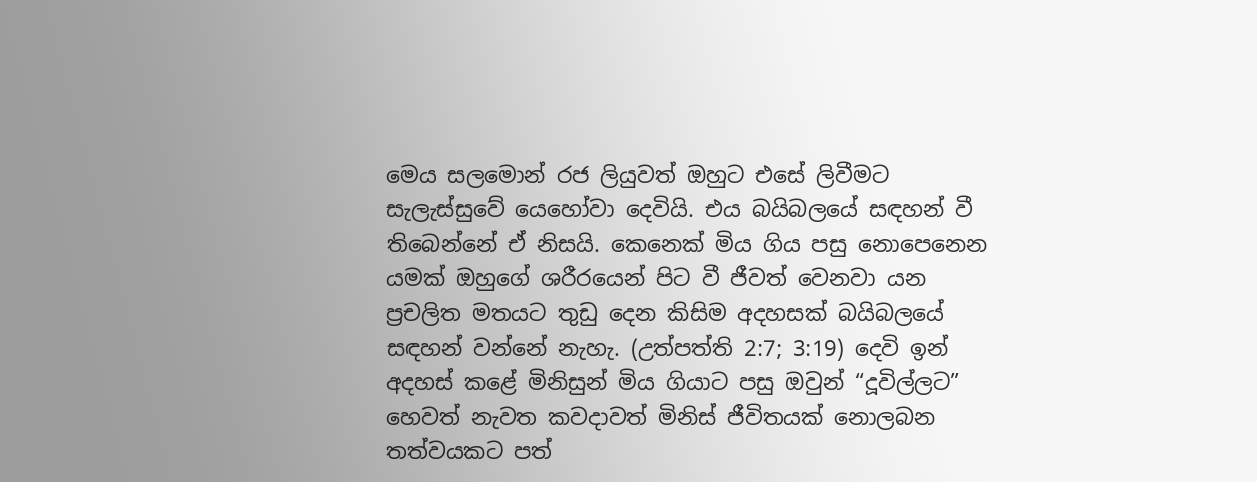මෙය සලමොන් රජ ලියුවත් ඔහුට එසේ ලිවීමට සැලැස්සුවේ යෙහෝවා දෙවියි. එය බයිබලයේ සඳහන් වී තිබෙන්නේ ඒ නිසයි. කෙනෙක් මිය ගිය පසු නොපෙනෙන යමක් ඔහුගේ ශරීරයෙන් පිට වී ජීවත් වෙනවා යන ප්‍රචලිත මතයට තුඩු දෙන කිසිම අදහසක් බයිබලයේ සඳහන් වන්නේ නැහැ. (උත්පත්ති 2:7; 3:19) දෙවි ඉන් අදහස් කළේ මිනිසුන් මිය ගියාට පසු ඔවුන් “දූවිල්ලට” හෙවත් නැවත කවදාවත් මිනිස් ජීවිතයක් නොලබන තත්වයකට පත්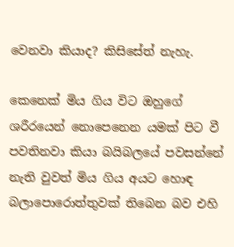වෙනවා කියාද? කිසිසේත් නැහැ.

කෙනෙක් මිය ගිය විට ඔහුගේ ශරීරයෙන් නොපෙනෙන යමක් පිට වී පවතිනවා කියා බයිබලයේ පවසන්නේ නැති වුවත් මිය ගිය අයට හොඳ බලාපොරොත්තුවක් තිබෙන බව එහි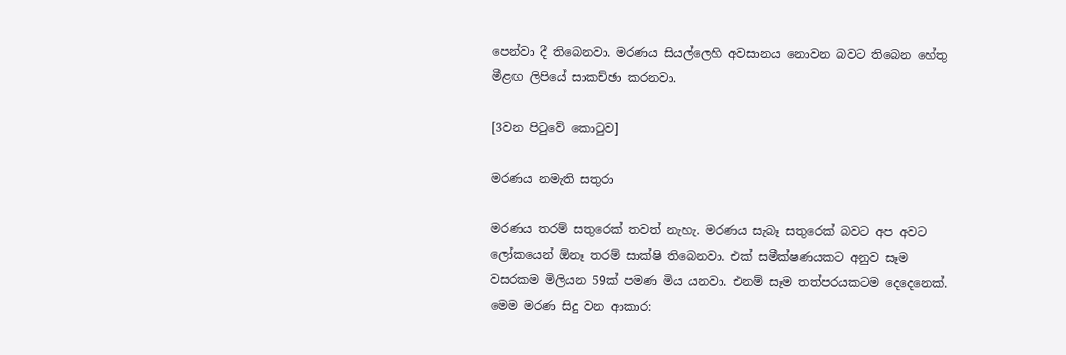පෙන්වා දී තිබෙනවා. මරණය සියල්ලෙහි අවසානය නොවන බවට තිබෙන හේතු මීළඟ ලිපියේ සාකච්ඡා කරනවා.

[3වන පිටුවේ කොටුව]

මරණය නමැති සතුරා

මරණය තරම් සතුරෙක් තවත් නැහැ. මරණය සැබෑ සතුරෙක් බවට අප අවට ලෝකයෙන් ඕනෑ තරම් සාක්ෂි තිබෙනවා. එක් සමීක්ෂණයකට අනුව සෑම වසරකම මිලියන 59ක් පමණ මිය යනවා. එනම් සෑම තත්පරයකටම දෙදෙනෙක්. මෙම මරණ සිදු වන ආකාර: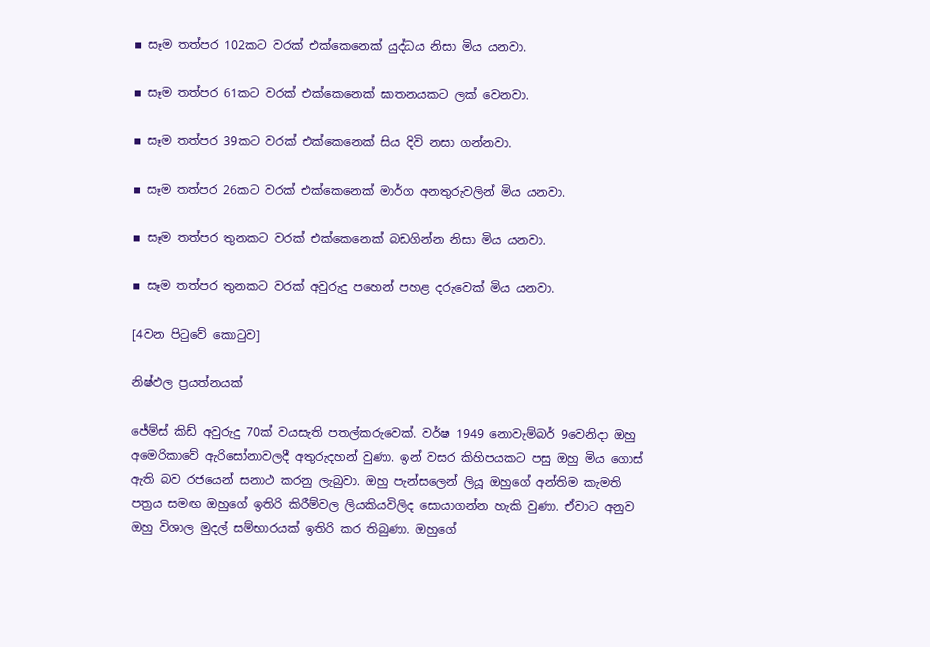▪ සෑම තත්පර 102කට වරක් එක්කෙනෙක් යුද්ධය නිසා මිය යනවා.

▪ සෑම තත්පර 61කට වරක් එක්කෙනෙක් ඝාතනයකට ලක් වෙනවා.

▪ සෑම තත්පර 39කට වරක් එක්කෙනෙක් සිය දිවි නසා ගන්නවා.

▪ සෑම තත්පර 26කට වරක් එක්කෙනෙක් මාර්ග අනතුරුවලින් මිය යනවා.

▪ සෑම තත්පර තුනකට වරක් එක්කෙනෙක් බඩගින්න නිසා මිය යනවා.

▪ සෑම තත්පර තුනකට වරක් අවුරුදු පහෙන් පහළ දරුවෙක් මිය යනවා.

[4වන පිටුවේ කොටුව]

නිෂ්ඵල ප්‍රයත්නයක්

ජේම්ස් කිඩ් අවුරුදු 70ක් වයසැති පතල්කරුවෙක්. වර්ෂ 1949 නොවැම්බර් 9වෙනිදා ඔහු අමෙරිකාවේ ඇරිසෝනාවලදී අතුරුදහන් වුණා. ඉන් වසර කිහිපයකට පසු ඔහු මිය ගොස් ඇති බව රජයෙන් සනාථ කරනු ලැබුවා. ඔහු පැන්සලෙන් ලියූ ඔහුගේ අන්තිම කැමති පත්‍රය සමඟ ඔහුගේ ඉතිරි කිරීම්වල ලියකියවිලිද සොයාගන්න හැකි වුණා. ඒවාට අනුව ඔහු විශාල මුදල් සම්භාරයක් ඉතිරි කර තිබුණා. ඔහුගේ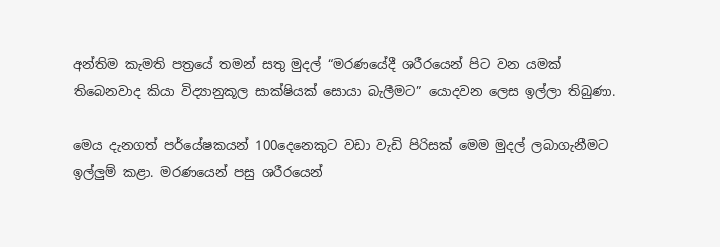අන්තිම කැමති පත්‍රයේ තමන් සතු මුදල් “මරණයේදී ශරීරයෙන් පිට වන යමක් තිබෙනවාද කියා විද්‍යානුකූල සාක්ෂියක් සොයා බැලීමට” යොදවන ලෙස ඉල්ලා තිබුණා.

මෙය දැනගත් පර්යේෂකයන් 100දෙනෙකුට වඩා වැඩි පිරිසක් මෙම මුදල් ලබාගැනීමට ඉල්ලුම් කළා. මරණයෙන් පසු ශරීරයෙන්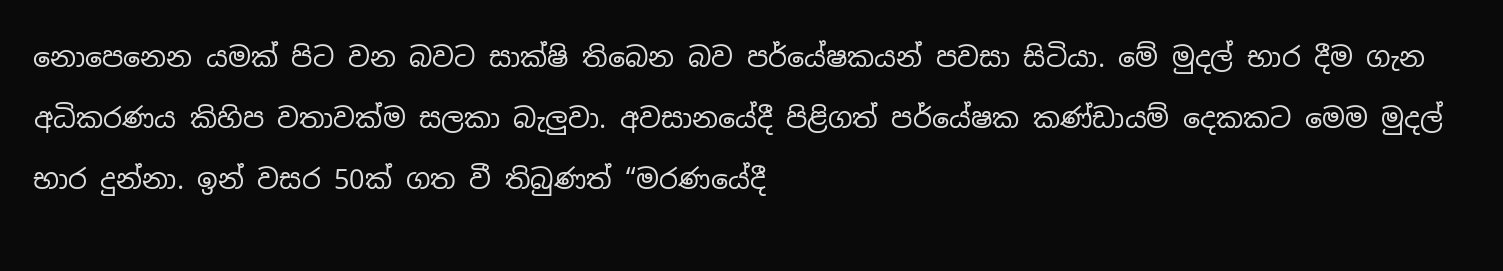නොපෙනෙන යමක් පිට වන බවට සාක්ෂි තිබෙන බව පර්යේෂකයන් පවසා සිටියා. මේ මුදල් භාර දීම ගැන අධිකරණය කිහිප වතාවක්ම සලකා බැලුවා. අවසානයේදී පිළිගත් පර්යේෂක කණ්ඩායම් දෙකකට මෙම මුදල් භාර දුන්නා. ඉන් වසර 50ක් ගත වී තිබුණත් “මරණයේදී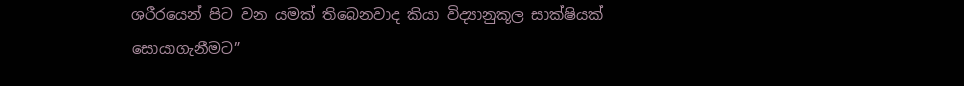ශරීරයෙන් පිට වන යමක් තිබෙනවාද කියා විද්‍යානුකූල සාක්ෂියක් සොයාගැනීමට”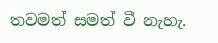තවමත් සමත් වී නැහැ.